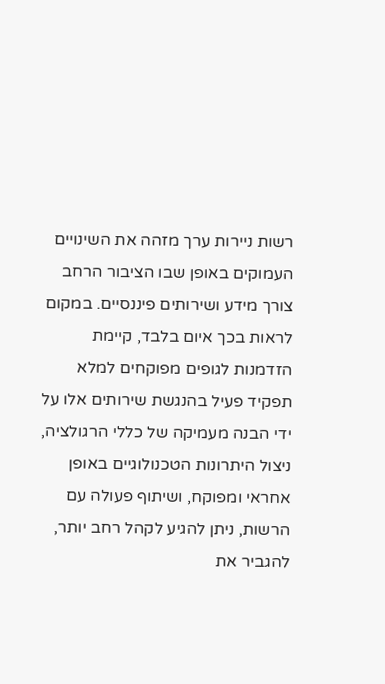רשות ניירות ערך מזהה את השינויים העמוקים באופן שבו הציבור הרחב צורך מידע ושירותים פיננסיים. במקום לראות בכך איום בלבד, קיימת הזדמנות לגופים מפוקחים למלא תפקיד פעיל בהנגשת שירותים אלו על ידי הבנה מעמיקה של כללי הרגולציה, ניצול היתרונות הטכנולוגיים באופן אחראי ומפוקח, ושיתוף פעולה עם הרשות, ניתן להגיע לקהל רחב יותר, להגביר את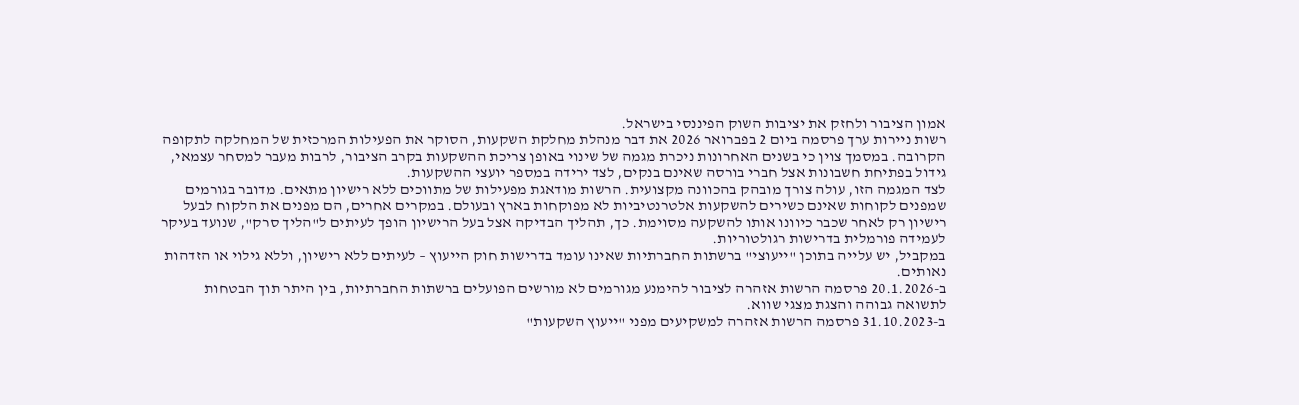אמון הציבור ולחזק את יציבות השוק הפיננסי בישראל.
רשות ניירות ערך פרסמה ביום 2 בפברואר 2026 את דבר מנהלת מחלקת השקעות, הסוקר את הפעילות המרכזית של המחלקה לתקופה הקרובה. במסמך צוין כי בשנים האחרונות ניכרת מגמה של שינוי באופן צריכת ההשקעות בקרב הציבור, לרבות מעבר למסחר עצמאי, גידול בפתיחת חשבונות אצל חברי בורסה שאינם בנקים, לצד ירידה במספר יועצי ההשקעות.
לצד המגמה הזו, עולה צורך מובהק בהכוונה מקצועית. הרשות מודאגת מפעילות של מתווכים ללא רישיון מתאים. מדובר בגורמים שמפנים לקוחות שאינם כשירים להשקעות אלטרנטיביות לא מפוקחות בארץ ובעולם. במקרים אחרים, הם מפנים את הלקוח לבעל רישיון רק לאחר שכבר כיוונו אותו להשקעה מסוימת. כך, תהליך הבדיקה אצל בעל הרישיון הופך לעיתים ל"הליך סרק", שנועד בעיקר לעמידה פורמלית בדרישות רגולטוריות.
במקביל, יש עלייה בתוכן "ייעוצי" ברשתות החברתיות שאינו עומד בדרישות חוק הייעוץ – לעיתים ללא רישיון, וללא גילוי או הזדהות נאותים.
ב-20.1.2026 פרסמה הרשות אזהרה לציבור להימנע מגורמים לא מורשים הפועלים ברשתות החברתיות, בין היתר תוך הבטחות לתשואה גבוהה והצגת מצגי שווא.
ב-31.10.2023 פרסמה הרשות אזהרה למשקיעים מפני "ייעוץ השקעות"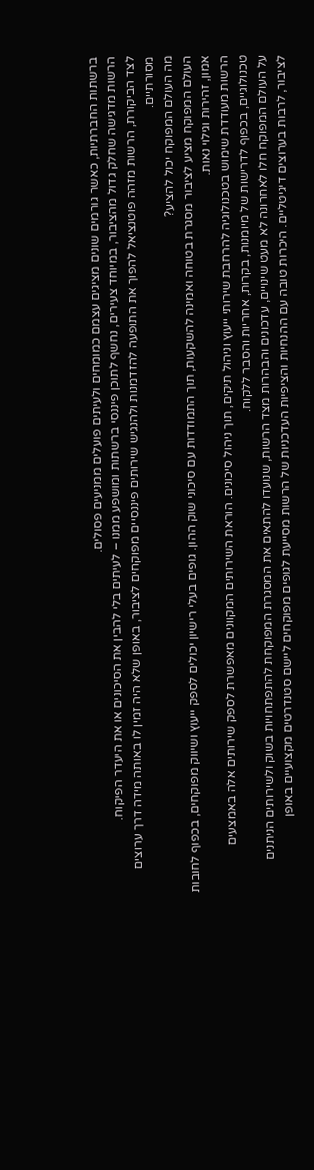ברשתות החברתיות, כאשר גורמים שונים מציגים עצמם כמומחים ולעיתים פועלים ממניעים פסולים.
הרשות מדגישה שחלק גדול מהציבור, במיוחד צעירים, נחשף לתוכן פיננסי ברשתות ומושפע ממנו – לעיתים בלי להבין את הסיכונים או את היעדר הפיקוח.
לצד הביקורת, הרשות מזהה פוטנציאל להפוך את התופעה להזדמנות ולהנגיש שירותים פיננסיים מפוקחים לציבור, באופן שלא היה זמין לו באותה מידה דרך ערוצים מסורתיים.
מה העולם המפוקח יכול להציע?
העולם המפוקח מציע לציבור מסגרת בטוחה ואמינה להשקעות, תוך התמודדות עם סיכוני שוק ההון. גופים בעלי רישיון יכולים לספק ייעוץ ושיווק מפוקחים, בכפוף לחובות אמון, זהירות וגילוי נאות.
הרשות מעודדת שימוש בטכנולוגיה להרחבת שירותי ייעוץ וניהול תיקים, תוך ניהול סיכונים. הוראת השירותים המקוונים מאפשרת לספק שירותים אלה באמצעים טכנולוגיים, בכפוף לדרישות של מיומנות, בקרות, אחריות והסבר ללקוח.
על העולם המפוקח חלו לאחרונה לא מעט שינויים, עדכונים והבהרות מצד הרשות, שנועדו להתאים את המסגרת המפוקחת להתפתחויות בשוק ולשירותים הניתנים לציבור, לרבות בערוצים דיגיטליים. היכרות טובה עם ההנחיות והציפיות העדכניות של הרשות מסייעת לגופים מפוקחים ליישם סטנדרטים מקצועיים באופן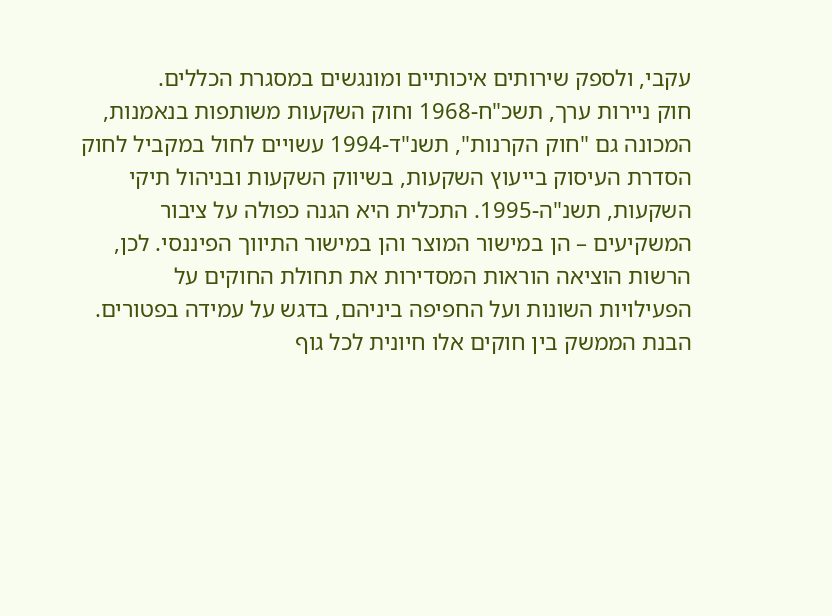עקבי, ולספק שירותים איכותיים ומונגשים במסגרת הכללים.
חוק ניירות ערך, תשכ"ח-1968 וחוק השקעות משותפות בנאמנות, המכונה גם "חוק הקרנות", תשנ"ד-1994 עשויים לחול במקביל לחוק הסדרת העיסוק בייעוץ השקעות, בשיווק השקעות ובניהול תיקי השקעות, תשנ"ה-1995. התכלית היא הגנה כפולה על ציבור המשקיעים – הן במישור המוצר והן במישור התיווך הפיננסי. לכן, הרשות הוציאה הוראות המסדירות את תחולת החוקים על הפעילויות השונות ועל החפיפה ביניהם, בדגש על עמידה בפטורים. הבנת הממשק בין חוקים אלו חיונית לכל גוף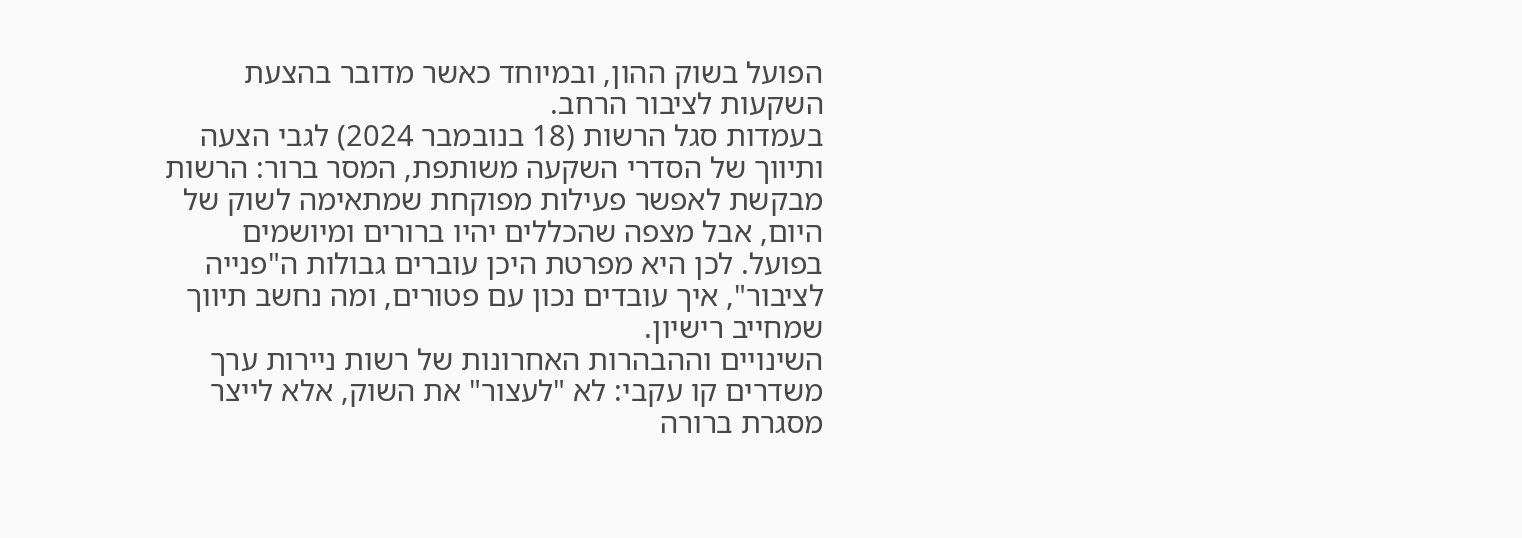הפועל בשוק ההון, ובמיוחד כאשר מדובר בהצעת השקעות לציבור הרחב.
בעמדות סגל הרשות (18 בנובמבר 2024) לגבי הצעה ותיווך של הסדרי השקעה משותפת, המסר ברור: הרשות מבקשת לאפשר פעילות מפוקחת שמתאימה לשוק של היום, אבל מצפה שהכללים יהיו ברורים ומיושמים בפועל. לכן היא מפרטת היכן עוברים גבולות ה"פנייה לציבור", איך עובדים נכון עם פטורים, ומה נחשב תיווך שמחייב רישיון.
השינויים וההבהרות האחרונות של רשות ניירות ערך משדרים קו עקבי: לא "לעצור" את השוק, אלא לייצר מסגרת ברורה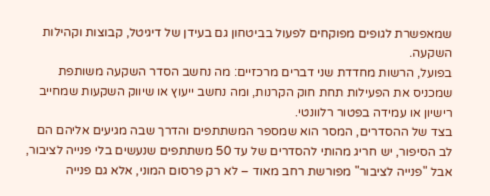שמאפשרת לגופים מפוקחים לפעול בביטחון גם בעידן של דיגיטל, קבוצות וקהילות השקעה.
בפועל, הרשות מחדדת שני דברים מרכזיים: מה נחשב הסדר השקעה משותפת שמכניס את הפעילות תחת חוק הקרנות, ומה נחשב ייעוץ או שיווק השקעות שמחייב רישיון או עמידה בפטור רלוונטי.
בצד של ההסדרים, המסר הוא שמספר המשתתפים והדרך שבה מגיעים אליהם הם לב הסיפור, יש חריג מהותי להסדרים של עד 50 משתתפים שנעשים בלי פנייה לציבור, אבל "פנייה לציבור" מפורשת רחב מאוד – לא רק פרסום המוני, אלא גם פנייה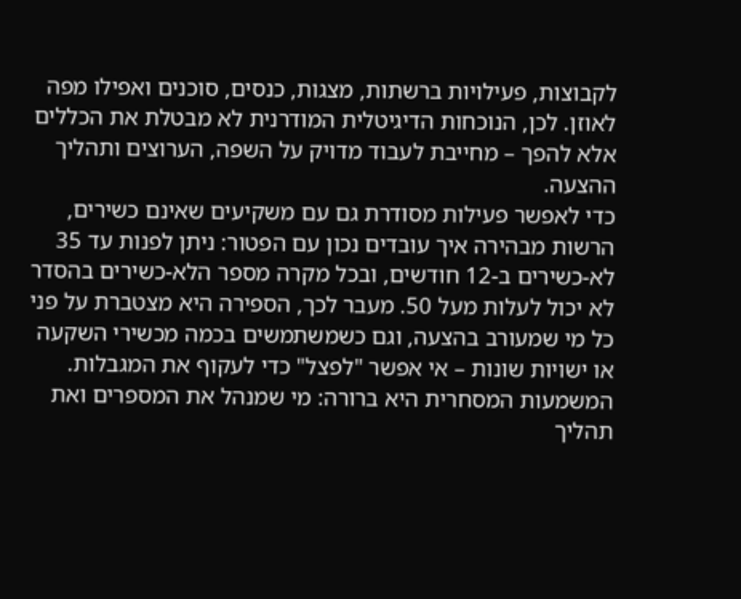לקבוצות, פעילויות ברשתות, מצגות, כנסים, סוכנים ואפילו מפה לאוזן. לכן, הנוכחות הדיגיטלית המודרנית לא מבטלת את הכללים אלא להפך – מחייבת לעבוד מדויק על השפה, הערוצים ותהליך ההצעה.
כדי לאפשר פעילות מסודרת גם עם משקיעים שאינם כשירים, הרשות מבהירה איך עובדים נכון עם הפטור: ניתן לפנות עד 35 לא-כשירים ב-12 חודשים, ובכל מקרה מספר הלא-כשירים בהסדר לא יכול לעלות מעל 50. מעבר לכך, הספירה היא מצטברת על פני כל מי שמעורב בהצעה, וגם כשמשתמשים בכמה מכשירי השקעה או ישויות שונות – אי אפשר "לפצל" כדי לעקוף את המגבלות. המשמעות המסחרית היא ברורה: מי שמנהל את המספרים ואת תהליך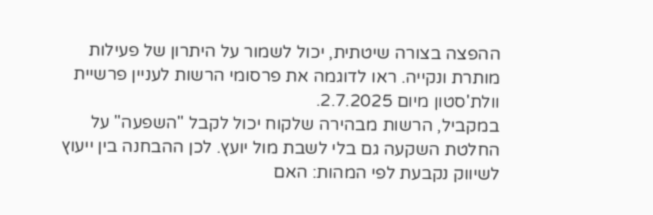ההפצה בצורה שיטתית, יכול לשמור על היתרון של פעילות מותרת ונקייה. ראו לדוגמה את פרסומי הרשות לעניין פרשיית וולת'סטון מיום 2.7.2025.
במקביל, הרשות מבהירה שלקוח יכול לקבל "השפעה" על החלטת השקעה גם בלי לשבת מול יועץ. לכן ההבחנה בין ייעוץ לשיווק נקבעת לפי המהות: האם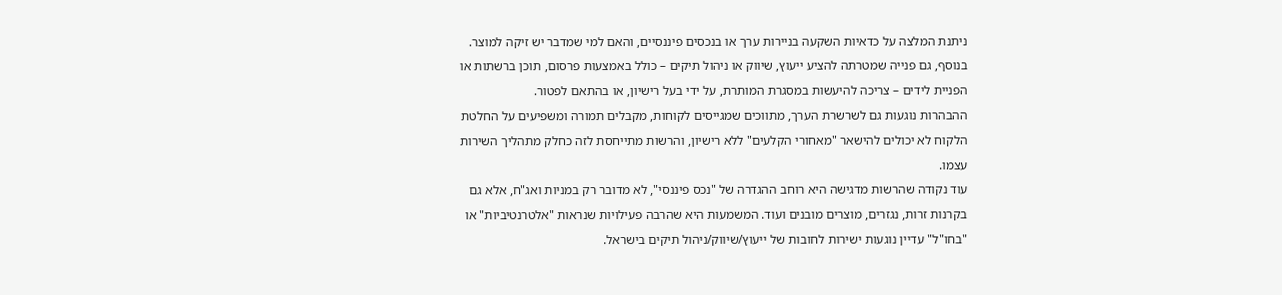ניתנת המלצה על כדאיות השקעה בניירות ערך או בנכסים פיננסיים, והאם למי שמדבר יש זיקה למוצר. בנוסף, גם פנייה שמטרתה להציע ייעוץ, שיווק או ניהול תיקים – כולל באמצעות פרסום, תוכן ברשתות או הפניית לידים – צריכה להיעשות במסגרת המותרת, על ידי בעל רישיון, או בהתאם לפטור.
ההבהרות נוגעות גם לשרשרת הערך, מתווכים שמגייסים לקוחות, מקבלים תמורה ומשפיעים על החלטת הלקוח לא יכולים להישאר "מאחורי הקלעים" ללא רישיון, והרשות מתייחסת לזה כחלק מתהליך השירות עצמו.
עוד נקודה שהרשות מדגישה היא רוחב ההגדרה של "נכס פיננסי", לא מדובר רק במניות ואג"ח, אלא גם בקרנות זרות, נגזרים, מוצרים מובנים ועוד. המשמעות היא שהרבה פעילויות שנראות "אלטרנטיביות" או "בחו"ל" עדיין נוגעות ישירות לחובות של ייעוץ/שיווק/ניהול תיקים בישראל.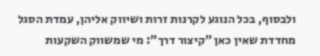ולבסוף, בכל הנוגע לקרנות זרות ושיווק אליהן, עמדת הסגל מחדדת שאין כאן "קיצור דרך": מי שמשווק השקעות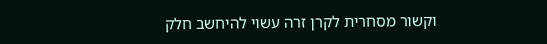וקשור מסחרית לקרן זרה עשוי להיחשב חלק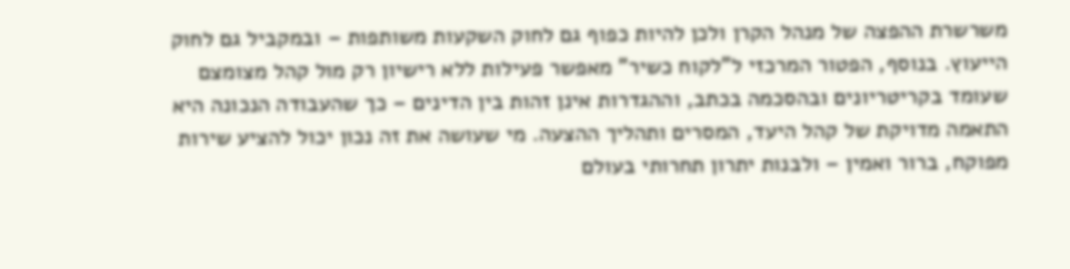משרשרת ההפצה של מנהל הקרן ולכן להיות כפוף גם לחוק השקעות משותפות – ובמקביל גם לחוק הייעוץ. בנוסף, הפטור המרכזי ל"לקוח כשיר" מאפשר פעילות ללא רישיון רק מול קהל מצומצם שעומד בקריטריונים ובהסכמה בכתב, וההגדרות אינן זהות בין הדינים – כך שהעבודה הנכונה היא התאמה מדויקת של קהל היעד, המסרים ותהליך ההצעה. מי שעושה את זה נכון יכול להציע שירות מפוקח, ברור ואמין – ולבנות יתרון תחרותי בעולם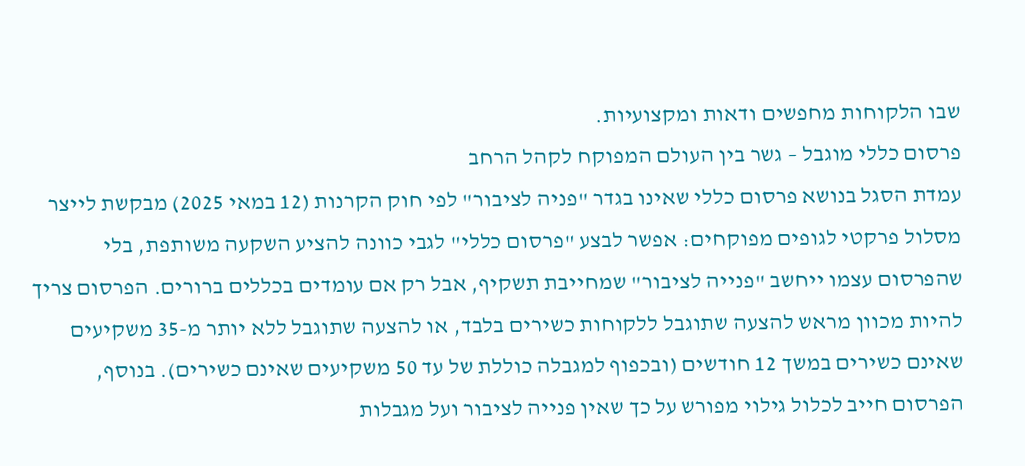שבו הלקוחות מחפשים ודאות ומקצועיות.
פרסום כללי מוגבל – גשר בין העולם המפוקח לקהל הרחב
עמדת הסגל בנושא פרסום כללי שאינו בגדר "פניה לציבור" לפי חוק הקרנות (12 במאי 2025) מבקשת לייצר מסלול פרקטי לגופים מפוקחים: אפשר לבצע "פרסום כללי" לגבי כוונה להציע השקעה משותפת, בלי שהפרסום עצמו ייחשב "פנייה לציבור" שמחייבת תשקיף, אבל רק אם עומדים בכללים ברורים. הפרסום צריך להיות מכוון מראש להצעה שתוגבל ללקוחות כשירים בלבד, או להצעה שתוגבל ללא יותר מ-35 משקיעים שאינם כשירים במשך 12 חודשים (ובכפוף למגבלה כוללת של עד 50 משקיעים שאינם כשירים). בנוסף, הפרסום חייב לכלול גילוי מפורש על כך שאין פנייה לציבור ועל מגבלות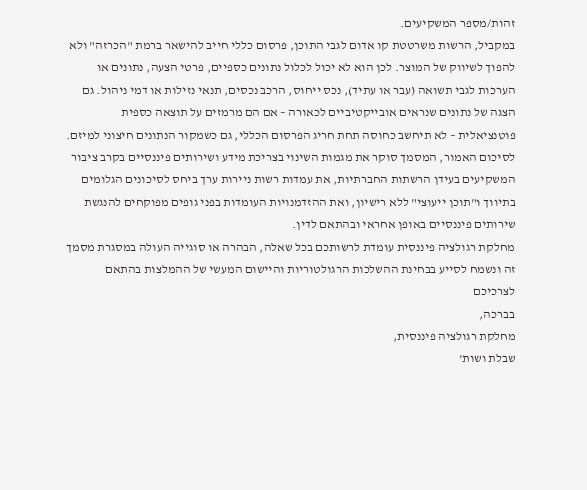זהות/מספר המשקיעים.
במקביל, הרשות משרטטת קו אדום לגבי התוכן, פרסום כללי חייב להישאר ברמת "הכרזה" ולא להפוך לשיווק של המוצר. לכן הוא לא יכול לכלול נתונים כספיים, פרטי הצעה, נתונים או הערכות לגבי תשואה (עבר או עתיד), נכס ייחוס, הרכב נכסים, תנאי נזילות או דמי ניהול. גם הצגה של נתונים שנראים אובייקטיביים לכאורה – אם הם מרמזים על תוצאה כספית פוטנציאלית – לא תיחשב כחוסה תחת חריג הפרסום הכללי, גם כשמקור הנתונים חיצוני למיזם.
לסיכום האמור, המסמך סוקר את מגמות השינוי בצריכת מידע ושירותים פיננסיים בקרב ציבור המשקיעים בעידן הרשתות החברתיות, את עמדות רשות ניירות ערך ביחס לסיכונים הגלומים בתיווך ו"תוכן ייעוצי" ללא רישיון, ואת ההזדמנויות העומדות בפני גופים מפוקחים להנגשת שירותים פיננסיים באופן אחראי ובהתאם לדין.
מחלקת רגולציה פיננסית עומדת לרשותכם בכל שאלה, הבהרה או סוגייה העולה במסגרת מסמך זה ונשמח לסייע בבחינת ההשלכות הרגולטוריות והיישום המעשי של ההמלצות בהתאם לצרכיכם
בברכה,
מחלקת רגולציה פיננסית,
שבלת ושות'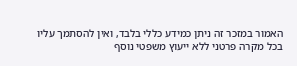האמור במזכר זה ניתן כמידע כללי בלבד, ואין להסתמך עליו בכל מקרה פרטני ללא ייעוץ משפטי נוסף